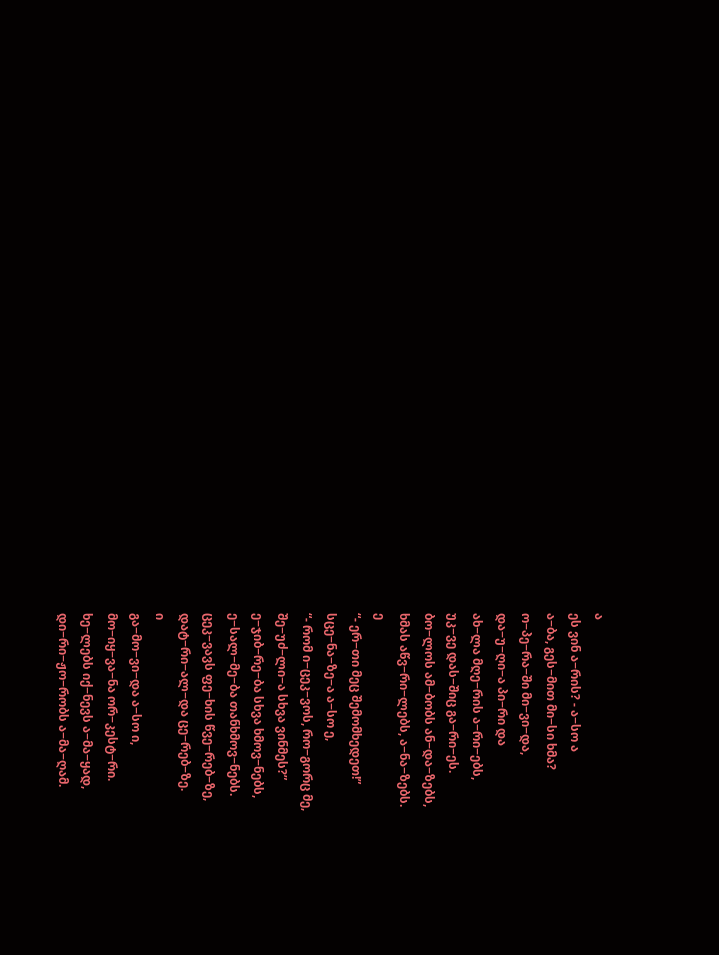ა
ეს ვინ ა−რის? - ა−სო ა
ა−ბა, გეს−მით მი−სი ხმა?
ო−პე−რა−ში მი−ვი−და,
და−უ−ღი−ა პი−რი და
ახ−ლა მღე−რის ა−რი−ებს,
უკ−ვე დას−შიც გა−რი−ეს.
ბო−ლოს ამ−ბობს ან−და−ზებს,
ხმას აწვ−რი−ლებს, ა−ნა−ზებს.
ე
“- ერ−თი მეც შემომხედეთ!”
სცე−ნა−ზე−ა ა−სო ე,
“- რომ ი−ცეკ−ვოს, რო−გორც მე,
შე−უძ−ლი−ა სხვა ვინმეს?”
ე−ჯიბ−რე−ბა სხვა ხმოვ−ნებს,
ე−სალ−მე−ბა თანხმოვ−ნებს.
ცეკ−ვავს ფე−ხის წვე−რებ−ზე,
დატ−რი−ალ−და ცე−რებ−ზე.
ი
გა−მო−ვი−და ა−სო ი,
მო−იყ−ვა−ნა ორ−კესტ−რი.
ხე−ლებს იქ−ნევს ა−მა−ყად,
დი−რი−ჟო−რობს ა−მა−ღამ.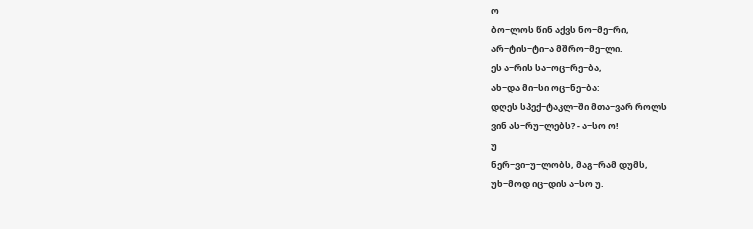ო
ბო−ლოს წინ აქვს ნო−მე−რი,
არ−ტის−ტი−ა მშრო−მე−ლი.
ეს ა−რის სა−ოც−რე−ბა,
ახ−და მი−სი ოც−ნე−ბა:
დღეს სპექ−ტაკლ−ში მთა−ვარ როლს
ვინ ას−რუ−ლებს? - ა−სო ო!
უ
ნერ−ვი−უ−ლობს, მაგ−რამ დუმს,
უხ−მოდ იც−დის ა−სო უ.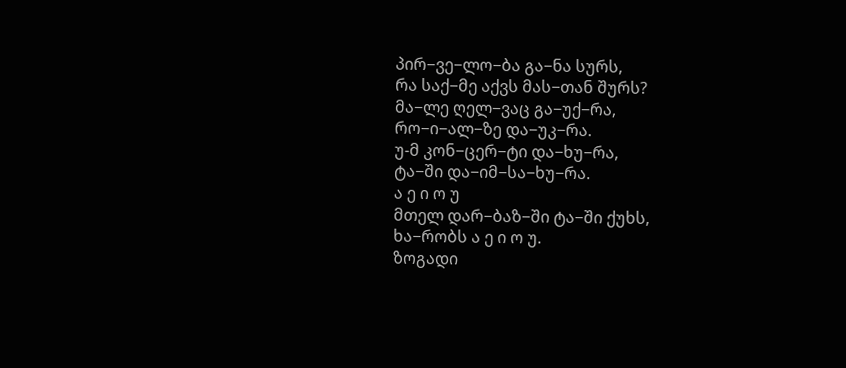პირ−ვე−ლო−ბა გა−ნა სურს,
რა საქ−მე აქვს მას−თან შურს?
მა−ლე ღელ−ვაც გა−უქ−რა,
რო−ი−ალ−ზე და−უკ−რა.
უ-მ კონ−ცერ−ტი და−ხუ−რა,
ტა−ში და−იმ−სა−ხუ−რა.
ა ე ი ო უ
მთელ დარ−ბაზ−ში ტა−ში ქუხს,
ხა−რობს ა ე ი ო უ.
ზოგადი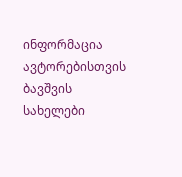ინფორმაცია
ავტორებისთვის
ბავშვის სახელები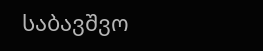საბავშვო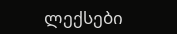ლექსები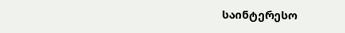საინტერესო